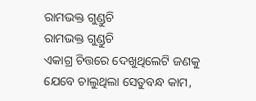ରାମଭକ୍ତ ଗୁଣ୍ଡୁଚି
ରାମଭକ୍ତ ଗୁଣ୍ଡୁଚି
ଏକାଗ୍ର ଚିତ୍ତରେ ଦେଖୁଥିଲେଟି ଜଣକୁ
ଯେବେ ଚାଲୁଥିଲା ସେତୁବନ୍ଧ କାମ,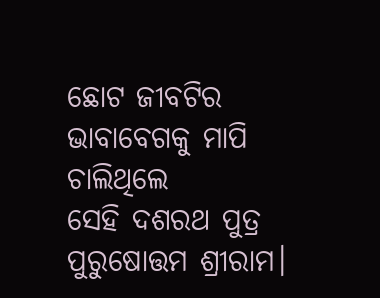ଛୋଟ ଜୀବଟିର ଭାବାବେଗକୁ ମାପି ଚାଲିଥିଲେ
ସେହି ଦଶରଥ ପୁତ୍ର ପୁରୁଷୋତ୍ତମ ଶ୍ରୀରାମ।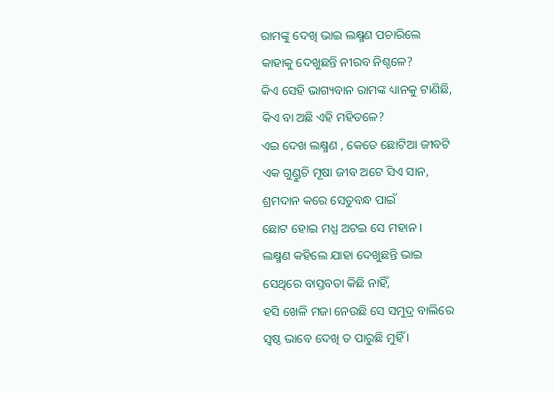ରାମଙ୍କୁ ଦେଖି ଭାଇ ଲକ୍ଷ୍ମଣ ପଚାରିଲେ
କାହାକୁ ଦେଖୁଛନ୍ତି ନୀରବ ନିଶ୍ଚଳେ?
କିଏ ସେହି ଭାଗ୍ୟବାନ ରାମଙ୍କ ଧ୍ୟାନକୁ ଟାଣିଛି,
କିଏ ବା ଅଛି ଏହି ମହିତଳେ?
ଏଇ ଦେଖ ଲକ୍ଷ୍ମଣ , କେତେ ଛୋଟିଆ ଜୀବଟି
ଏକ ଗୁଣ୍ଡୁଚି ମୂଷା ଜୀବ ଅଟେ ସିଏ ସାନ,
ଶ୍ରମଦାନ କରେ ସେତୁବନ୍ଧ ପାଇଁ
ଛୋଟ ହୋଇ ମଧ୍ଯ ଅଟଇ ସେ ମହାନ ।
ଲକ୍ଷ୍ମଣ କହିଲେ ଯାହା ଦେଖୁଛନ୍ତି ଭାଇ
ସେଥିରେ ବାସ୍ତବତା କିଛି ନାହିଁ,
ହସି ଖେଳି ମଜା ନେଉଛି ସେ ସମୁଦ୍ର ବାଲିରେ
ସ୍ୱଷ୍ଠ ଭାବେ ଦେଖି ତ ପାରୁଛି ମୁହିଁ ।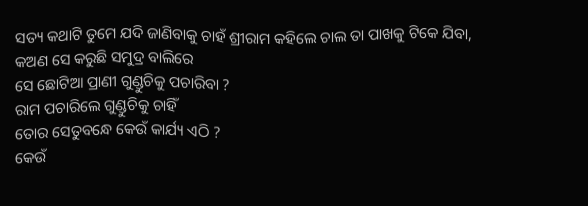ସତ୍ୟ କଥାଟି ତୁମେ ଯଦି ଜାଣିବାକୁ ଚାହଁ ଶ୍ରୀରାମ କହିଲେ ଚାଲ ତା ପାଖକୁ ଟିକେ ଯିବା,
କଅଣ ସେ କରୁଛି ସମୁଦ୍ର ବାଲିରେ
ସେ ଛୋଟିଆ ପ୍ରାଣୀ ଗୁଣ୍ଡୁଚିକୁ ପଚାରିବା ?
ରାମ ପଚାରିଲେ ଗୁଣ୍ଡୁଚିକୁ ଚାହିଁ
ତୋର ସେତୁବନ୍ଧେ କେଉଁ କାର୍ଯ୍ୟ ଏଠି ?
କେଉଁ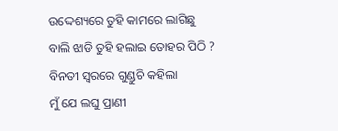ଉଦ୍ଦେଶ୍ୟରେ ତୁହି କାମରେ ଲାଗିଛୁ
ବାଲି ଝାଡି ତୁହି ହଲାଇ ତୋହର ପିଠି ?
ବିନତୀ ସ୍ୱରରେ ଗୁଣ୍ଡୁଚି କହିଲା
ମୁଁ ଯେ ଲଘୁ ପ୍ରାଣୀ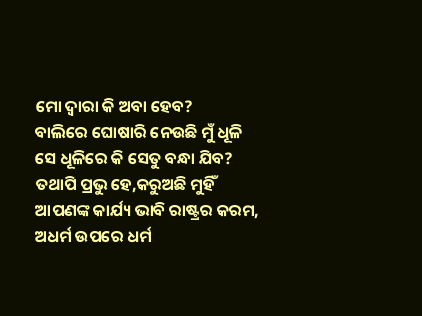ମୋ ଦ୍ଵାରା କି ଅବା ହେବ?
ବାଲିରେ ଘୋଷାରି ନେଉଛି ମୁଁ ଧୂଳି
ସେ ଧୂଳିରେ କି ସେତୁ ବନ୍ଧା ଯିବ?
ତଥାପି ପ୍ରଭୁ ହେ,କରୁଅଛି ମୁହିଁ
ଆପଣଙ୍କ କାର୍ଯ୍ୟ ଭାବି ରାଷ୍ଟ୍ରର କରମ,
ଅଧର୍ମ ଉପରେ ଧର୍ମ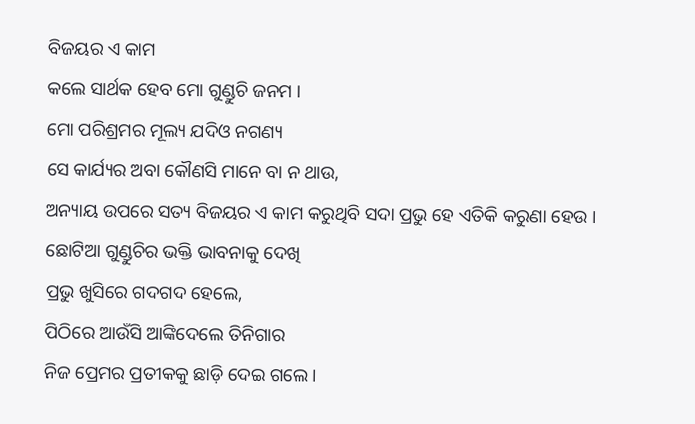ବିଜୟର ଏ କାମ
କଲେ ସାର୍ଥକ ହେବ ମୋ ଗୁଣ୍ଡୁଚି ଜନମ ।
ମୋ ପରିଶ୍ରମର ମୂଲ୍ୟ ଯଦିଓ ନଗଣ୍ୟ
ସେ କାର୍ଯ୍ୟର ଅବା କୌଣସି ମାନେ ବା ନ ଥାଉ,
ଅନ୍ୟାୟ ଉପରେ ସତ୍ୟ ବିଜୟର ଏ କାମ କରୁଥିବି ସଦା ପ୍ରଭୁ ହେ ଏତିକି କରୁଣା ହେଉ ।
ଛୋଟିଆ ଗୁଣ୍ଡୁଚିର ଭକ୍ତି ଭାବନାକୁ ଦେଖି
ପ୍ରଭୁ ଖୁସିରେ ଗଦଗଦ ହେଲେ,
ପିଠିରେ ଆଉଁସି ଆଙ୍କିଦେଲେ ତିନିଗାର
ନିଜ ପ୍ରେମର ପ୍ରତୀକକୁ ଛାଡ଼ି ଦେଇ ଗଲେ ।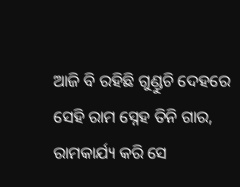ଆଜି ବି ରହିଛି ଗୁଣ୍ଡୁଚି ଦେହରେ
ସେହି ରାମ ସ୍ନେହ ତିନି ଗାର,
ରାମକାର୍ଯ୍ୟ କରି ସେ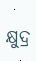କ୍ଷୁଦ୍ର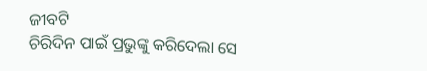ଜୀବଟି
ଚିରିଦିନ ପାଇଁ ପ୍ରଭୁଙ୍କୁ କରିଦେଲା ସେ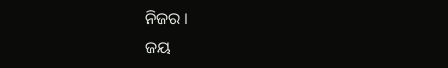ନିଜର ।
ଜୟ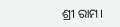ଶ୍ରୀ ରାମ।